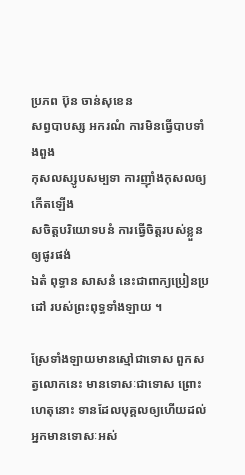ប្រភព ប៊ុន ចាន់សុខេន
សព្វបាបស្ស អករណំ ការមិនធ្វើបាបទាំងពួង
កុសលស្សូបសម្បទា ការញ៉ាំងកុសលឲ្យកើតឡើង
សចិត្តបរិយោទបនំ ការធ្វើចិត្តរបស់ខ្លួនឲ្យផូរផង់
ឯតំ ពុទ្ធាន សាសនំ នេះជាពាក្យប្រៀនប្រដៅ របស់ព្រះពុទ្ធទាំងឡាយ ។

ស្រែទាំងឡាយមានស្មៅជាទោស ពួកសត្វលោកនេះ មានទោសៈជាទោស ព្រោះហេតុនោះ ទានដែលបុគ្គលឲ្យហើយដល់អ្នកមានទោសៈអស់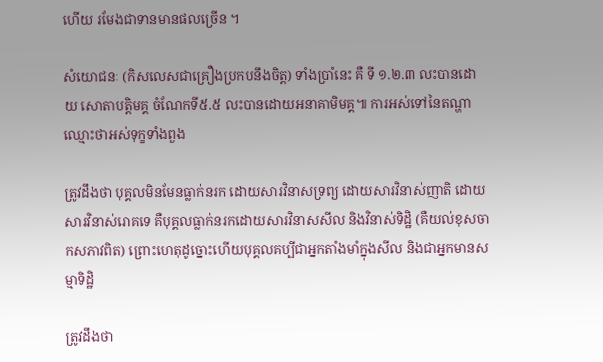ហើយ រមែងជាទានមានផលច្រើន ។

សំយោជនៈ (កិសលេសជាគ្រឿងប្រកបនឹងចិត្ត) ទាំងប្រាំនេះ គឺ ទី ១.២.៣ លះបានដោយ សោតាបត្តិមគ្គ ចំណែកទី៥.៥ លះបានដោយអនាគាមិមគ្គ៕ ការអស់ទៅនៃតណ្ហាឈ្មោះថាអស់ទុក្ខទាំងពួង

ត្រូវដឹងថា បុគ្គលមិនមែនធ្លាក់នរក ដោយសារវិនាសទ្រព្យ ដោយសារវិនាស់ញាតិ ដោយសារវិនាស់រោគទេ គឺបុគ្គលធ្លាក់នរកដោយសារវិនាសសីល និងវិនាស់ទិដ្ឋិ (គឺយល់ខុសចាកសភាវពិត) ព្រោះហេតុដូច្នោះហើយបុគ្គលគប្បីជាអ្នកតាំងមាំក្នុងសីល និងជាអ្នកមានសម្មាទិដ្ឋិ

ត្រូវដឹងថា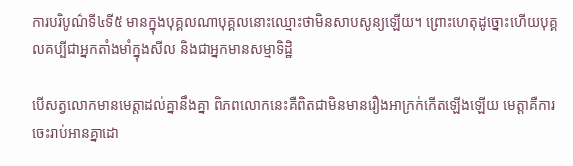ការបរិបូណ៌ទី៤ទី៥ មានក្នុងបុគ្គលណាបុគ្គលនោះឈ្មោះថាមិនសាបសូន្យឡើយ។ ព្រោះហេតុដូច្នោះហើយបុគ្គលគប្បីជាអ្នកតាំងមាំក្នុងសីល និងជាអ្នកមានសម្មាទិដ្ឋិ

បើសត្វលោកមានមេត្តាដល់គ្នានឹងគ្នា ពិភពលោកនេះគឺពិតជាមិនមានរឿងអាក្រក់កើតឡើងឡើយ មេត្តាគឺការចេះរាប់អានគ្នាដោ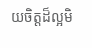យចិត្តដ៏ល្អមិ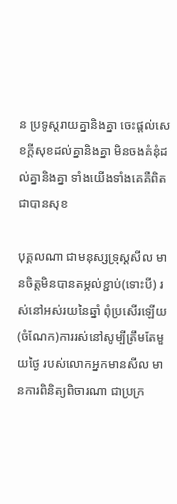ន ប្រទូស្តរាយគ្នានិងគ្នា ចេះផ្តល់សេខក្តីសុខដល់គ្នានិងគ្នា មិនចងគំនុំដល់គ្នានិងគ្នា ទាំងយើងទាំងគេគឺពិតជាបានសុខ

បុគ្គលណា ជាមនុស្សទ្រុស្ដសីល មានចិត្តមិនបានតម្កល់ខ្ជាប់(ទោះបី) រស់នៅអស់រយនៃឆ្នាំ ពុំប្រសើរឡើយ (ចំណែក)ការរស់នៅសូម្បីត្រឹមតែមួយថ្ងៃ របស់លោកអ្នកមានសីល មានការពិនិត្យពិចារណា ជាប្រក្រ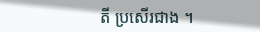តី ប្រសើរជាង ។